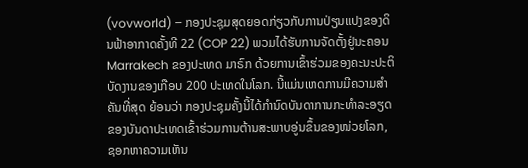(vovworld) – ກອງປະຊຸມສຸດຍອດກ່ຽວກັບການປ່ຽນແປງຂອງດິນຟ້າອາກາດຄັ້ງທີ 22 (COP 22) ພວມໄດ້ຮັບການຈັດຕັ້ງຢູ່ນະຄອນ Marrakech ຂອງປະເທດ ມາຣົກ ດ້ວຍການເຂົ້າຮ່ວມຂອງຄະນະປະຕິບັດງານຂອງເກືອບ 200 ປະເທດໃນໂລກ. ນີ້ແມ່ນເຫດການມີຄວາມສຳຄັນທີ່ສຸດ ຍ້ອນວ່າ ກອງປະຊຸມຄັ້ງນີ້ໄດ້ກຳນົດບັນດາການກະທຳລະອຽດຂອງບັນດາປະເທດເຂົ້າຮ່ວມການຕ້ານສະພາບອູ່ນຂຶ້ນຂອງໜ່ວຍໂລກ, ຊອກຫາຄວາມເຫັນ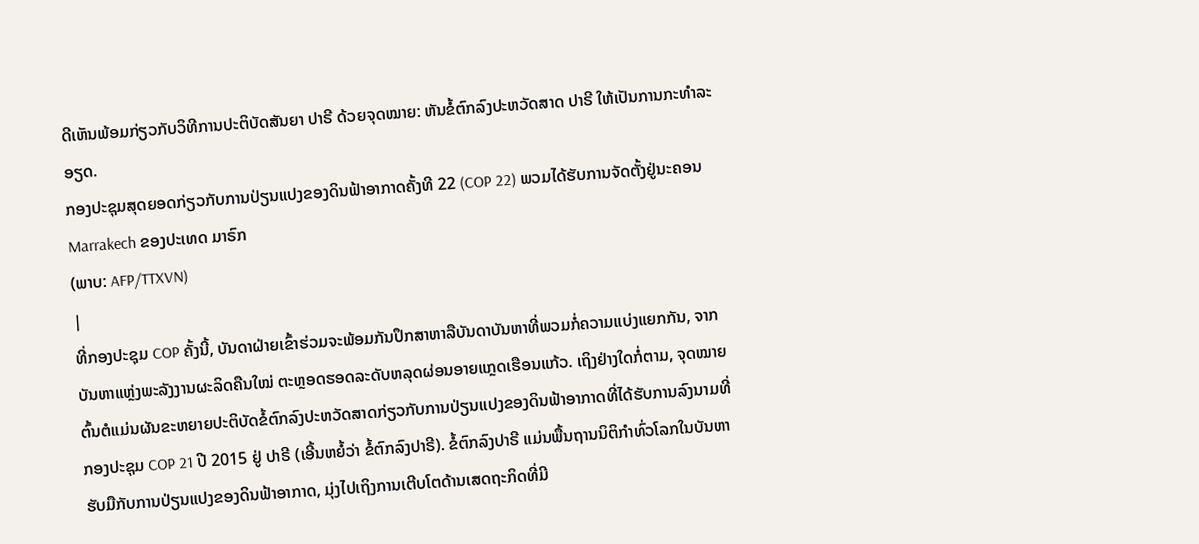ດີເຫັນພ້ອມກ່ຽວກັບວິທີການປະຕິບັດສັນຍາ ປາຣີ ດ້ວຍຈຸດໝາຍ: ຫັນຂໍ້ຕົກລົງປະຫວັດສາດ ປາຣີ ໃຫ້ເປັນການກະທຳລະອຽດ.
ກອງປະຊຸມສຸດຍອດກ່ຽວກັບການປ່ຽນແປງຂອງດິນຟ້າອາກາດຄັ້ງທີ 22 (COP 22) ພວມໄດ້ຮັບການຈັດຕັ້ງຢູ່ນະຄອນ Marrakech ຂອງປະເທດ ມາຣົກ
(ພາບ: AFP/TTXVN)
|
ທີ່ກອງປະຊຸມ COP ຄັ້ງນີ້, ບັນດາຝ່າຍເຂົ້າຮ່ວມຈະພ້ອມກັນປຶກສາຫາລືບັນດາບັນຫາທີ່ພວມກໍ່ຄວາມແບ່ງແຍກກັນ, ຈາກບັນຫາແຫຼ່ງພະລັງງານຜະລິດຄືນໃໝ່ ຕະຫຼອດຮອດລະດັບຫລຸດຜ່ອນອາຍແກຼດເຮືອນແກ້ວ. ເຖິງຢ່າງໃດກໍ່ຕາມ, ຈຸດໝາຍຕົ້ນຕໍແມ່ນຜັນຂະຫຍາຍປະຕິບັດຂໍ້ຕົກລົງປະຫວັດສາດກ່ຽວກັບການປ່ຽນແປງຂອງດິນຟ້າອາກາດທີ່ໄດ້ຮັບການລົງນາມທີ່ກອງປະຊຸມ COP 21 ປີ 2015 ຢູ່ ປາຣີ (ເອີ້ນຫຍໍ້ວ່າ ຂໍ້ຕົກລົງປາຣີ). ຂໍ້ຕົກລົງປາຣີ ແມ່ນພື້ນຖານນິຕິກຳທົ່ວໂລກໃນບັນຫາຮັບມືກັບການປ່ຽນແປງຂອງດິນຟ້າອາກາດ, ມຸ່ງໄປເຖິງການເຕີບໂຕດ້ານເສດຖະກິດທີ່ມີ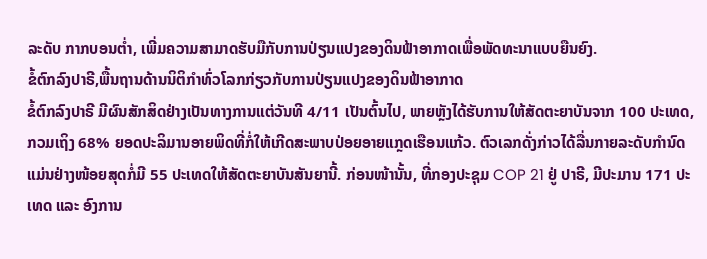ລະດັບ ກາກບອນຕ່ຳ, ເພີ່ມຄວາມສາມາດຮັບມືກັບການປ່ຽນແປງຂອງດິນຟ້າອາກາດເພື່ອພັດທະນາແບບຍືນຍົງ.
ຂໍ້ຕົກລົງປາຣີ,ພື້ນຖານດ້ານນິຕິກຳທົ່ວໂລກກ່ຽວກັບການປ່ຽນແປງຂອງດິນຟ້າອາກາດ
ຂໍ້ຕົກລົງປາຣີ ມີຜົນສັກສິດຢ່າງເປັນທາງການແຕ່ວັນທີ 4/11 ເປັນຕົ້ນໄປ, ພາຍຫຼັງໄດ້ຮັບການໃຫ້ສັດຕະຍາບັນຈາກ 100 ປະເທດ, ກວມເຖິງ 68% ຍອດປະລິມານອາຍພິດທີ່ກໍ່ໃຫ້ເກີດສະພາບປ່ອຍອາຍແກຼດເຮືອນແກ້ວ. ຕົວເລກດັ່ງກ່າວໄດ້ລື່ນກາຍລະດັບກຳນົດ ແມ່ນຢ່າງໜ້ອຍສຸດກໍ່ມີ 55 ປະເທດໃຫ້ສັດຕະຍາບັນສັນຍານີ້. ກ່ອນໜ້ານັ້ນ, ທີ່ກອງປະຊຸມ COP 21 ຢູ່ ປາຣີ, ມີປະມານ 171 ປະເທດ ແລະ ອົງການ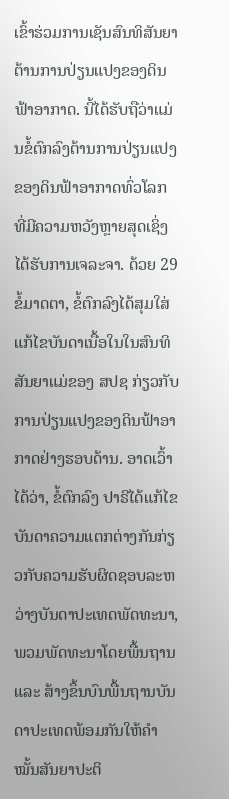ເຂົ້າຮ່ວມການເຊັນສົນທິສັນຍາຕ້ານການປ່ຽນແປງຂອງດິນຟ້າອາກາດ. ນີ້ໄດ້ຮັບຖືວ່າແມ່ນຂໍ້ຕົກລົງຕ້ານການປ່ຽນແປງຂອງດິນຟ້າອາກາດທົ່ວໂລກ ທີ່ມີຄວາມຫວັງຫຼາຍສຸດເຊິ່ງໄດ້ຮັບການເຈລະຈາ. ດ້ວຍ 29 ຂໍ້ມາດຕາ, ຂໍ້ຕົກລົງໄດ້ສຸມໃສ່ແກ້ໄຂບັນດາເນື້ອໃນໃນສົນທິສັນຍາແມ່ຂອງ ສປຊ ກ່ຽວກັບການປ່ຽນແປງຂອງດິນຟ້າອາກາດຢ່າງຮອບດ້ານ. ອາດເວົ້າໄດ້ວ່າ, ຂໍ້ຕົກລົງ ປາຣີໄດ້ແກ້ໄຂບັນດາຄວາມແຕກຕ່າງກັນກ່ຽວກັບຄວາມຮັບຜິດຊອບລະຫວ່າງບັນດາປະເທດພັດທະນາ, ພວມພັດທະນາໂດຍພື້ນຖານ ແລະ ສ້າງຂຶ້ນບົນພື້ນຖານບັນດາປະເທດພ້ອມກັນໃຫ້ຄຳໝັ້ນສັນຍາປະຕິ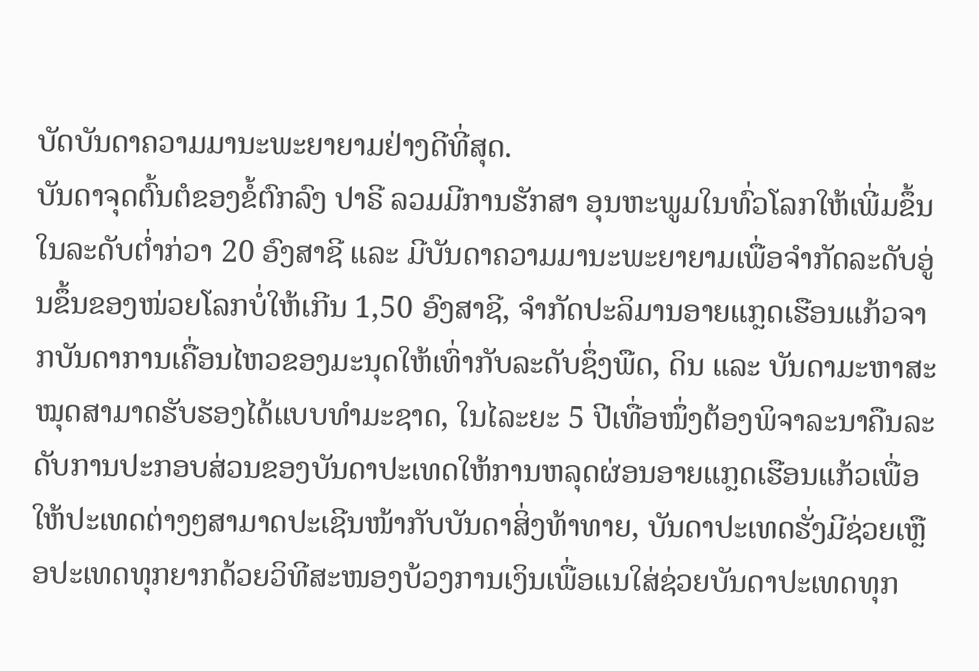ບັດບັນດາຄວາມມານະພະຍາຍາມຢ່າງດີທີ່ສຸດ.
ບັນດາຈຸດຕົ້ນຕໍຂອງຂໍ້ຕົກລົງ ປາຣີ ລວມມີການຮັກສາ ອຸນຫະພູມໃນທົ່ວໂລກໃຫ້ເພີ່ມຂຶ້ນໃນລະດັບຕ່ຳກ່ວາ 20 ອົງສາຊີ ແລະ ມີບັນດາຄວາມມານະພະຍາຍາມເພື່ອຈຳກັດລະດັບອູ່ນຂຶ້ນຂອງໜ່ວຍໂລກບໍ່ໃຫ້ເກີນ 1,50 ອົງສາຊີ, ຈຳກັດປະລິມານອາຍແກຼດເຮືອນແກ້ວຈາກບັນດາການເຄື່ອນໄຫວຂອງມະນຸດໃຫ້ເທົ່າກັບລະດັບຊຶ່ງພືດ, ດິນ ແລະ ບັນດາມະຫາສະໝຸດສາມາດຮັບຮອງໄດ້ແບບທຳມະຊາດ, ໃນໄລະຍະ 5 ປີເທື່ອໜຶ່ງຕ້ອງພິຈາລະນາຄືນລະດັບການປະກອບສ່ວນຂອງບັນດາປະເທດໃຫ້ການຫລຸດຜ່ອນອາຍແກຼດເຮືອນແກ້ວເພື່ອໃຫ້ປະເທດຕ່າງໆສາມາດປະເຊີນໜ້າກັບບັນດາສິ່ງທ້າທາຍ, ບັນດາປະເທດຮັ່ງມີຊ່ວຍເຫຼືອປະເທດທຸກຍາກດ້ວຍວິທີສະໜອງບ້ວງການເງິນເພື່ອແນໃສ່ຊ່ວຍບັນດາປະເທດທຸກ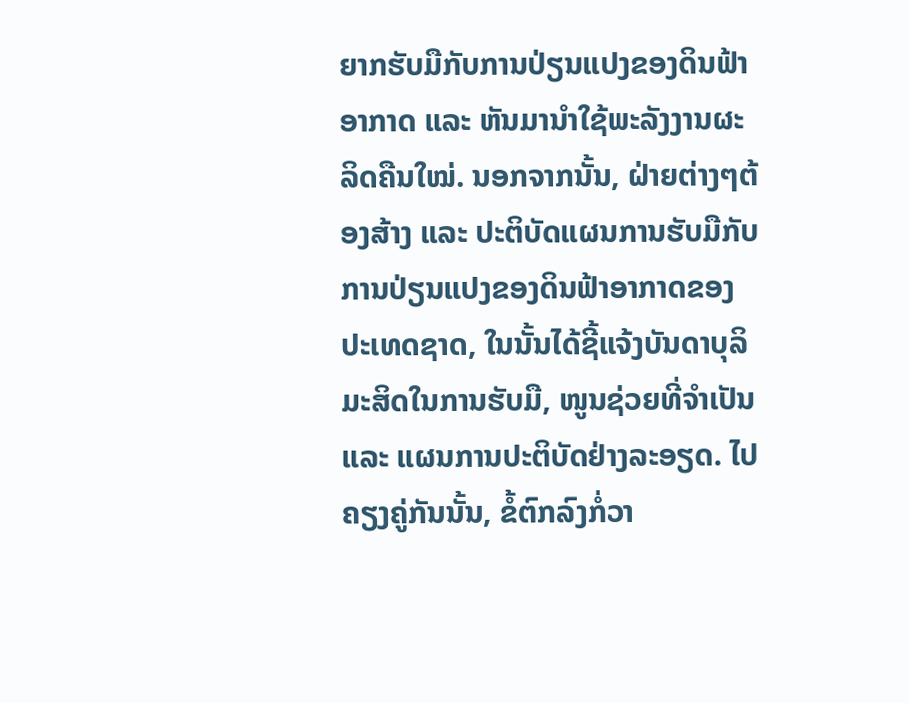ຍາກຮັບມືກັບການປ່ຽນແປງຂອງດິນຟ້າອາກາດ ແລະ ຫັນມານຳໃຊ້ພະລັງງານຜະລິດຄືນໃໝ່. ນອກຈາກນັ້ນ, ຝ່າຍຕ່າງໆຕ້ອງສ້າງ ແລະ ປະຕິບັດແຜນການຮັບມືກັບການປ່ຽນແປງຂອງດິນຟ້າອາກາດຂອງປະເທດຊາດ, ໃນນັ້ນໄດ້ຊີ້ແຈ້ງບັນດາບຸລິມະສິດໃນການຮັບມື, ໜູນຊ່ວຍທີ່ຈຳເປັນ ແລະ ແຜນການປະຕິບັດຢ່າງລະອຽດ. ໄປຄຽງຄູ່ກັນນັ້ນ, ຂໍ້ຕົກລົງກໍ່ວາ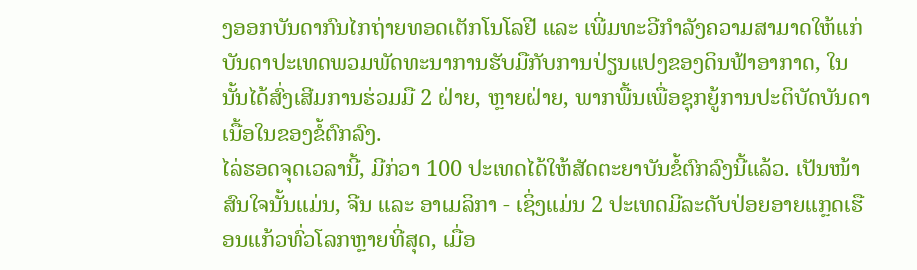ງອອກບັນດາກົນໄກຖ່າຍທອດເຕັກໂນໂລຢີ ແລະ ເພີ່ມທະວີກຳລັງຄວາມສາມາດໃຫ້ແກ່ບັນດາປະເທດພວມພັດທະນາການຮັບມືກັບການປ່ຽນແປງຂອງດິນຟ້າອາກາດ, ໃນນັ້ນໄດ້ສົ່ງເສີມການຮ່ວມມື 2 ຝ່າຍ, ຫຼາຍຝ່າຍ, ພາກພື້ນເພື່ອຊຸກຍູ້ການປະຕິບັດບັນດາເນື້ອໃນຂອງຂໍ້ຕົກລົງ.
ໄລ່ຮອດຈຸດເວລານີ້, ມີກ່ວາ 100 ປະເທດໄດ້ໃຫ້ສັດຕະຍາບັນຂໍ້ຕົກລົງນີ້ແລ້ວ. ເປັນໜ້າສົນໃຈນັ້ນແມ່ນ, ຈີນ ແລະ ອາເມລິກາ - ເຊິ່ງແມ່ນ 2 ປະເທດມີລະດັບປ່ອຍອາຍແກຼດເຮືອນແກ້ວທົ່ວໂລກຫຼາຍທີ່ສຸດ, ເມື່ອ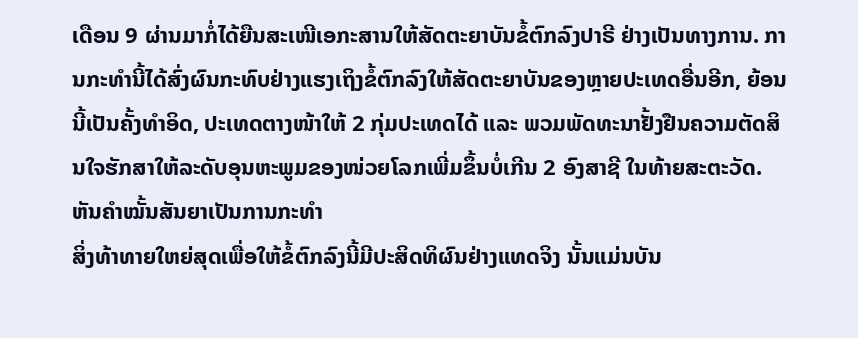ເດືອນ 9 ຜ່ານມາກໍ່ໄດ້ຍືນສະເໜີເອກະສານໃຫ້ສັດຕະຍາບັນຂໍ້ຕົກລົງປາຣີ ຢ່າງເປັນທາງການ. ການກະທຳນີ້ໄດ້ສົ່ງຜົນກະທົບຢ່າງແຮງເຖິງຂໍ້ຕົກລົງໃຫ້ສັດຕະຍາບັນຂອງຫຼາຍປະເທດອື່ນອີກ, ຍ້ອນນີ້ເປັນຄັ້ງທຳອິດ, ປະເທດຕາງໜ້າໃຫ້ 2 ກຸ່ມປະເທດໄດ້ ແລະ ພວມພັດທະນາຢັ້ງຢືນຄວາມຕັດສິນໃຈຮັກສາໃຫ້ລະດັບອຸນຫະພູມຂອງໜ່ວຍໂລກເພີ່ມຂຶ້ນບໍ່ເກີນ 2 ອົງສາຊີ ໃນທ້າຍສະຕະວັດ.
ຫັນຄຳໝັ້ນສັນຍາເປັນການກະທຳ
ສິ່ງທ້າທາຍໃຫຍ່ສຸດເພື່ອໃຫ້ຂໍ້ຕົກລົງນີ້ມີປະສິດທິຜົນຢ່າງແທດຈິງ ນັ້ນແມ່ນບັນ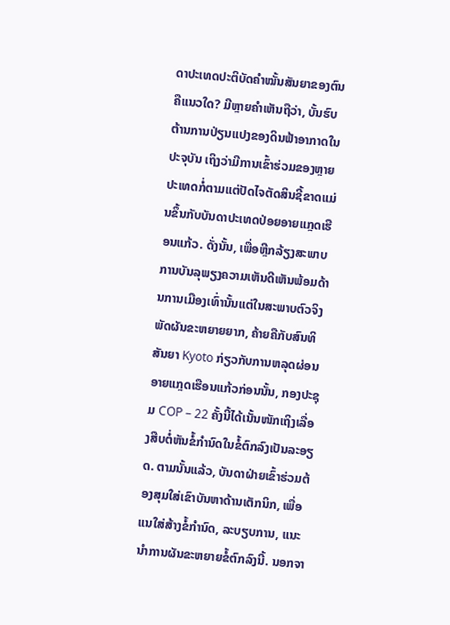ດາປະເທດປະຕິບັດຄຳໝັ້ນສັນຍາຂອງຕົນຄືແນວໃດ? ມີຫຼາຍຄຳເຫັນຖືວ່າ, ບັ້ນຮົບຕ້ານການປ່ຽນແປງຂອງດິນຟ້າອາກາດໃນປະຈຸບັນ ເຖິງວ່າມີການເຂົ້າຮ່ວມຂອງຫຼາຍປະເທດກໍ່ຕາມແຕ່ປັດໄຈຕັດສິນຊີ້ຂາດແມ່ນຂຶ້ນກັບບັນດາປະເທດປ່ອຍອາຍແກຼດເຮືອນແກ້ວ. ດັ່ງນັ້ນ, ເພື່ອຫຼີກລ້ຽງສະພາບການບັນລຸພຽງຄວາມເຫັນດີເຫັນພ້ອມດ້ານການເມືອງເທົ່ານັ້ນແຕ່ໃນສະພາບຕົວຈິງພັດຜັນຂະຫຍາຍຍາກ, ຄ້າຍຄືກັບສົນທິສັນຍາ Kyoto ກ່ຽວກັບການຫລຸດຜ່ອນອາຍແກຼດເຮືອນແກ້ວກ່ອນນັ້ນ, ກອງປະຊຸມ COP – 22 ຄັ້ງນີ້ໄດ້ເນັ້ນໜັກເຖິງເລື່ອງສືບຕໍ່ຫັນຂໍ້ກຳນົດໃນຂໍ້ຕົກລົງເປັນລະອຽດ. ຕາມນັ້ນແລ້ວ, ບັນດາຝ່າຍເຂົ້າຮ່ວມຕ້ອງສຸມໃສ່ເຂົາບັນຫາດ້ານເຕັກນິກ, ເພື່ອແນໃສ່ສ້າງຂໍ້ກຳນົດ, ລະບຽບການ, ແນະນຳການຜັນຂະຫຍາຍຂໍ້ຕົກລົງນີ້. ນອກຈາ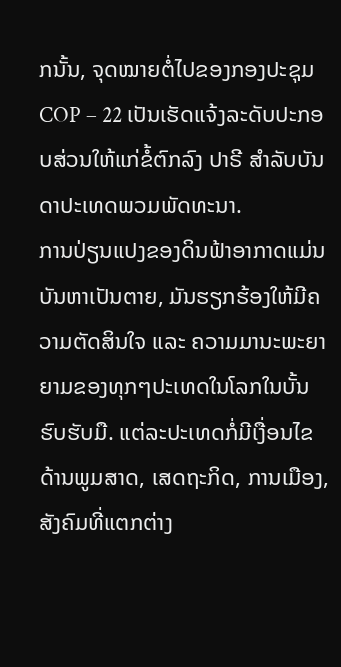ກນັ້ນ, ຈຸດໝາຍຕໍ່ໄປຂອງກອງປະຊຸມ COP – 22 ເປັນເຮັດແຈ້ງລະດັບປະກອບສ່ວນໃຫ້ແກ່ຂໍ້ຕົກລົງ ປາຣີ ສຳລັບບັນດາປະເທດພວມພັດທະນາ.
ການປ່ຽນແປງຂອງດິນຟ້າອາກາດແມ່ນບັນຫາເປັນຕາຍ, ມັນຮຽກຮ້ອງໃຫ້ມີຄວາມຕັດສິນໃຈ ແລະ ຄວາມມານະພະຍາຍາມຂອງທຸກໆປະເທດໃນໂລກໃນບັ້ນຮົບຮັບມື. ແຕ່ລະປະເທດກໍ່ມີເງື່ອນໄຂດ້ານພູມສາດ, ເສດຖະກິດ, ການເມືອງ, ສັງຄົມທີ່ແຕກຕ່າງ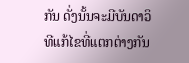ກັນ ດັ່ງນັ້ນຈະມີບັນດາວິທີແກ້ໄຂທີ່ແຕກຕ່າງກັນ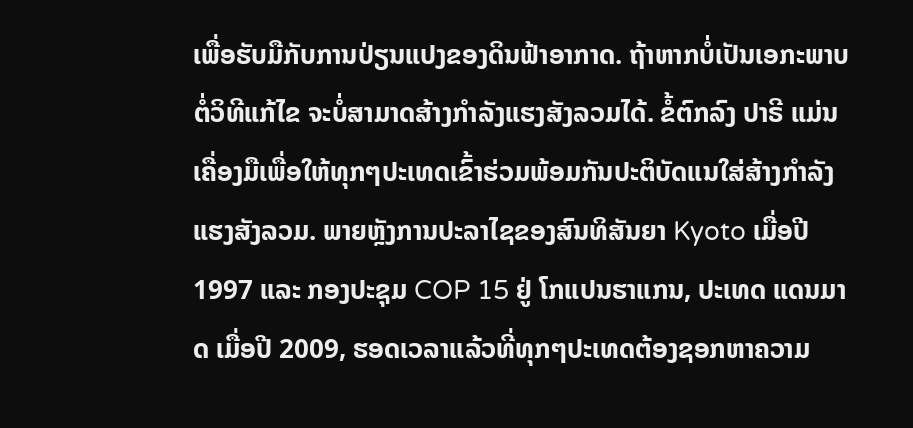ເພື່ອຮັບມືກັບການປ່ຽນແປງຂອງດິນຟ້າອາກາດ. ຖ້າຫາກບໍ່ເປັນເອກະພາບຕໍ່ວິທີແກ້ໄຂ ຈະບໍ່ສາມາດສ້າງກຳລັງແຮງສັງລວມໄດ້. ຂໍ້ຕົກລົງ ປາຣີ ແມ່ນເຄື່ອງມືເພື່ອໃຫ້ທຸກໆປະເທດເຂົ້າຮ່ວມພ້ອມກັນປະຕິບັດແນໃສ່ສ້າງກຳລັງແຮງສັງລວມ. ພາຍຫຼັງການປະລາໄຊຂອງສົນທິສັນຍາ Kyoto ເມື່ອປີ 1997 ແລະ ກອງປະຊຸມ COP 15 ຢູ່ ໂກແປນຮາແກນ, ປະເທດ ແດນມາດ ເມື່ອປີ 2009, ຮອດເວລາແລ້ວທີ່ທຸກໆປະເທດຕ້ອງຊອກຫາຄວາມ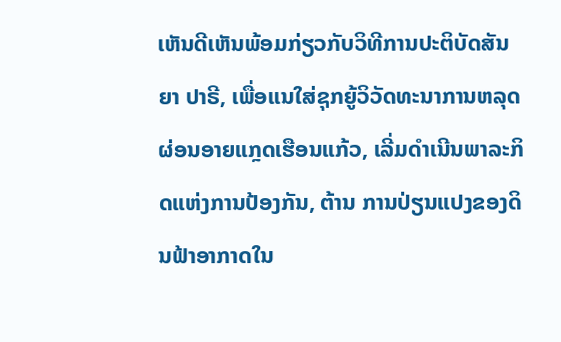ເຫັນດີເຫັນພ້ອມກ່ຽວກັບວິທີການປະຕິບັດສັນຍາ ປາຣີ, ເພື່ອແນໃສ່ຊຸກຍູ້ວິວັດທະນາການຫລຸດຜ່ອນອາຍແກຼດເຮືອນແກ້ວ, ເລີ່ມດຳເນີນພາລະກິດແຫ່ງການປ້ອງກັນ, ຕ້ານ ການປ່ຽນແປງຂອງດິນຟ້າອາກາດໃນ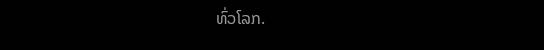ທົ່ວໂລກ.